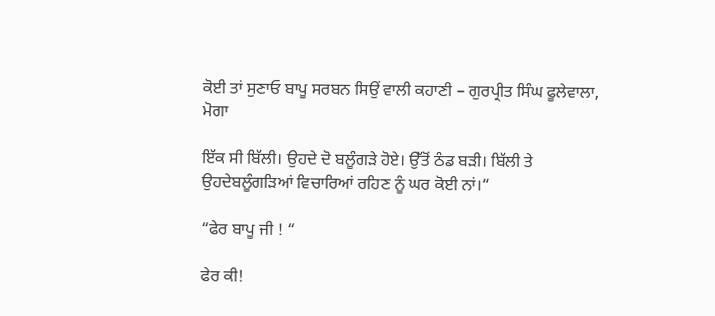ਕੋਈ ਤਾਂ ਸੁਣਾਓ ਬਾਪੂ ਸਰਬਨ ਸਿਉਂ ਵਾਲੀ ਕਹਾਣੀ – ਗੁਰਪ੍ਰੀਤ ਸਿੰਘ ਫੂਲੇਵਾਲਾ, ਮੋਗਾ

ਇੱਕ ਸੀ ਬਿੱਲੀ। ਉਹਦੇ ਦੋ ਬਲੂੰਗੜੇ ਹੋਏ। ਉੱਤੋਂ ਠੰਡ ਬੜੀ। ਬਿੱਲੀ ਤੇ ਉਹਦੇਬਲੂੰਗੜਿਆਂ ਵਿਚਾਰਿਆਂ ਰਹਿਣ ਨੂੰ ਘਰ ਕੋਈ ਨਾਂ।“

“ਫੇਰ ਬਾਪੂ ਜੀ ! “

ਫੇਰ ਕੀ!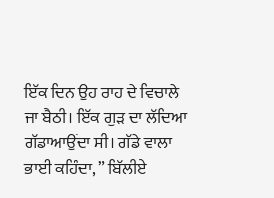ਇੱਕ ਦਿਨ ਉਹ ਰਾਹ ਦੇ ਵਿਚਾਲੇ ਜਾ ਬੈਠੀ। ਇੱਕ ਗੁੜ ਦਾ ਲੱਦਿਆ ਗੱਡਾਆਉਂਦਾ ਸੀ। ਗੱਡੇ ਵਾਲਾ ਭਾਈ ਕਹਿੰਦਾ, ” ਬਿੱਲੀਏ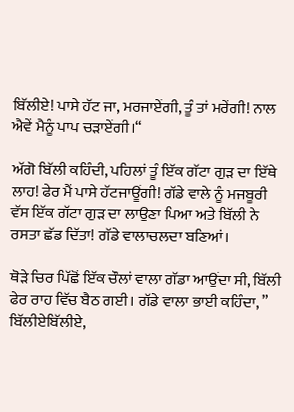ਬਿੱਲੀਏ! ਪਾਸੇ ਹੱਟ ਜਾ, ਮਰਜਾਏਂਗੀ, ਤੂੰ ਤਾਂ ਮਰੇਂਗੀ! ਨਾਲ ਐਵੇਂ ਮੈਨੂੰ ਪਾਪ ਚੜਾਏਂਗੀ।“

ਅੱਗੋ ਬਿੱਲੀ ਕਹਿੰਦੀ, ਪਹਿਲਾਂ ਤੂੰ ਇੱਕ ਗੱਟਾ ਗੁੜ ਦਾ ਇੱਥੇ ਲਾਹ! ਫੇਰ ਮੈਂ ਪਾਸੇ ਹੱਟਜਾਊਂਗੀ! ਗੱਡੇ ਵਾਲੇ ਨੂੰ ਮਜਬੂਰੀ ਵੱਸ ਇੱਕ ਗੱਟਾ ਗੁੜ ਦਾ ਲਾਉਣਾ ਪਿਆ ਅਤੇ ਬਿੱਲੀ ਨੇ ਰਸਤਾ ਛੱਡ ਦਿੱਤਾ! ਗੱਡੇ ਵਾਲਾਚਲਦਾ ਬਣਿਆਂ।

ਥੋੜੇ ਚਿਰ ਪਿੱਛੋਂ ਇੱਕ ਚੌਲਾਂ ਵਾਲਾ ਗੱਡਾ ਆਉਂਦਾ ਸੀ, ਬਿੱਲੀ ਫੇਰ ਰਾਹ ਵਿੱਚ ਬੈਠ ਗਈ। ਗੱਡੇ ਵਾਲਾ ਭਾਈ ਕਹਿੰਦਾ, ” ਬਿੱਲੀਏਬਿੱਲੀਏ,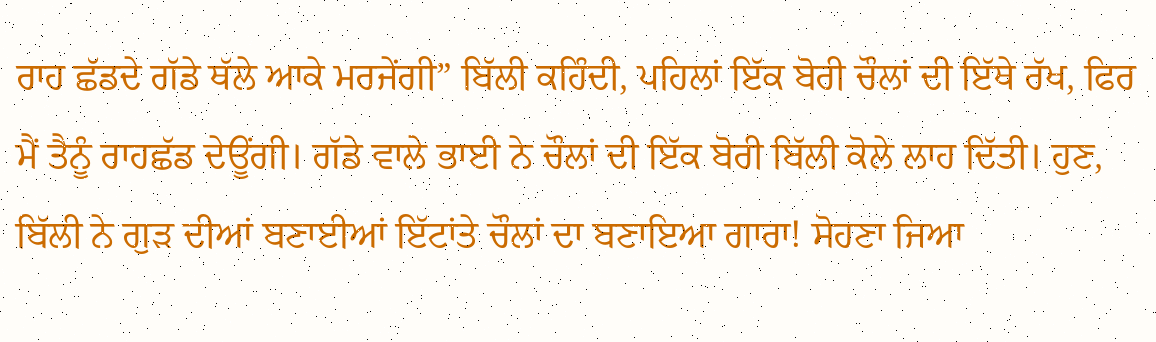ਰਾਹ ਛੱਡਦੇ ਗੱਡੇ ਥੱਲੇ ਆਕੇ ਮਰਜੇਂਗੀ” ਬਿੱਲੀ ਕਹਿੰਦੀ, ਪਹਿਲਾਂ ਇੱਕ ਬੋਰੀ ਚੌਲਾਂ ਦੀ ਇੱਥੇ ਰੱਖ, ਫਿਰ ਮੈਂ ਤੈਨੂੰ ਰਾਹਛੱਡ ਦੇਊਂਗੀ। ਗੱਡੇ ਵਾਲੇ ਭਾਈ ਨੇ ਚੌਲਾਂ ਦੀ ਇੱਕ ਬੋਰੀ ਬਿੱਲੀ ਕੋਲੇ ਲਾਹ ਦਿੱਤੀ। ਹੁਣ, ਬਿੱਲੀ ਨੇ ਗੁੜ ਦੀਆਂ ਬਣਾਈਆਂ ਇੱਟਾਂਤੇ ਚੌਲਾਂ ਦਾ ਬਣਾਇਆ ਗਾਰਾ! ਸੋਹਣਾ ਜਿਆ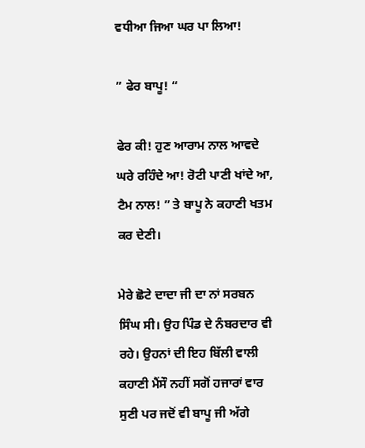ਵਧੀਆ ਜਿਆ ਘਰ ਪਾ ਲਿਆ!

” ਫੇਰ ਬਾਪੂ! “

ਫੇਰ ਕੀ! ਹੁਣ ਆਰਾਮ ਨਾਲ ਆਵਦੇ ਘਰੇ ਰਹਿੰਦੇ ਆ! ਰੋਟੀ ਪਾਣੀ ਖਾਂਦੇ ਆ, ਟੈਮ ਨਾਲ! ” ਤੇ ਬਾਪੂ ਨੇ ਕਹਾਣੀ ਖਤਮ ਕਰ ਦੇਣੀ।

ਮੇਰੇ ਛੋਟੇ ਦਾਦਾ ਜੀ ਦਾ ਨਾਂ ਸਰਬਨ ਸਿੰਘ ਸੀ। ਉਹ ਪਿੰਡ ਦੇ ਨੰਬਰਦਾਰ ਵੀ ਰਹੇ। ਉਹਨਾਂ ਦੀ ਇਹ ਬਿੱਲੀ ਵਾਲੀ ਕਹਾਣੀ ਮੈਂਸੌ ਨਹੀਂ ਸਗੋਂ ਹਜਾਰਾਂ ਵਾਰ ਸੁਣੀ ਪਰ ਜਦੋਂ ਵੀ ਬਾਪੂ ਜੀ ਅੱਗੇ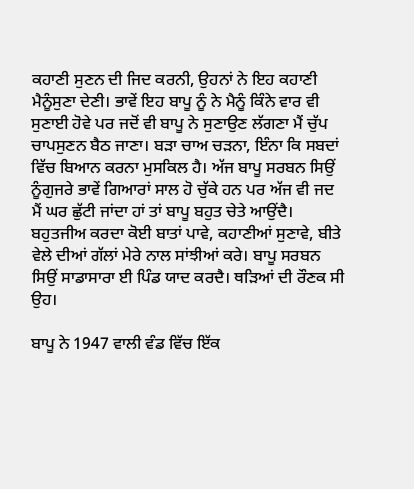ਕਹਾਣੀ ਸੁਣਨ ਦੀ ਜਿਦ ਕਰਨੀ, ਉਹਨਾਂ ਨੇ ਇਹ ਕਹਾਣੀ ਮੈਨੂੰਸੁਣਾ ਦੇਣੀ। ਭਾਵੇਂ ਇਹ ਬਾਪੂ ਨੂੰ ਨੇ ਮੈਨੂੰ ਕਿੰਨੇ ਵਾਰ ਵੀ ਸੁਣਾਈ ਹੋਵੇ ਪਰ ਜਦੋਂ ਵੀ ਬਾਪੂ ਨੇ ਸੁਣਾਉਣ ਲੱਗਣਾ ਮੈਂ ਚੁੱਪ ਚਾਪਸੁਣਨ ਬੈਠ ਜਾਣਾ। ਬੜਾ ਚਾਅ ਚੜਨਾ, ਇੰਨਾ ਕਿ ਸਬਦਾਂ ਵਿੱਚ ਬਿਆਨ ਕਰਨਾ ਮੁਸਕਿਲ ਹੈ। ਅੱਜ ਬਾਪੂ ਸਰਬਨ ਸਿਉਂ ਨੂੰਗੁਜਰੇ ਭਾਵੇਂ ਗਿਆਰਾਂ ਸਾਲ ਹੋ ਚੁੱਕੇ ਹਨ ਪਰ ਅੱਜ ਵੀ ਜਦ ਮੈਂ ਘਰ ਛੁੱਟੀ ਜਾਂਦਾ ਹਾਂ ਤਾਂ ਬਾਪੂ ਬਹੁਤ ਚੇਤੇ ਆਉਂਦੈ। ਬਹੁਤਜੀਅ ਕਰਦਾ ਕੋਈ ਬਾਤਾਂ ਪਾਵੇ, ਕਹਾਣੀਆਂ ਸੁਣਾਵੇ, ਬੀਤੇ ਵੇਲੇ ਦੀਆਂ ਗੱਲਾਂ ਮੇਰੇ ਨਾਲ ਸਾਂਝੀਆਂ ਕਰੇ। ਬਾਪੂ ਸਰਬਨ ਸਿਉਂ ਸਾਡਾਸਾਰਾ ਈ ਪਿੰਡ ਯਾਦ ਕਰਦੈ। ਥੜਿਆਂ ਦੀ ਰੌਣਕ ਸੀ ਉਹ।

ਬਾਪੂ ਨੇ 1947 ਵਾਲੀ ਵੰਡ ਵਿੱਚ ਇੱਕ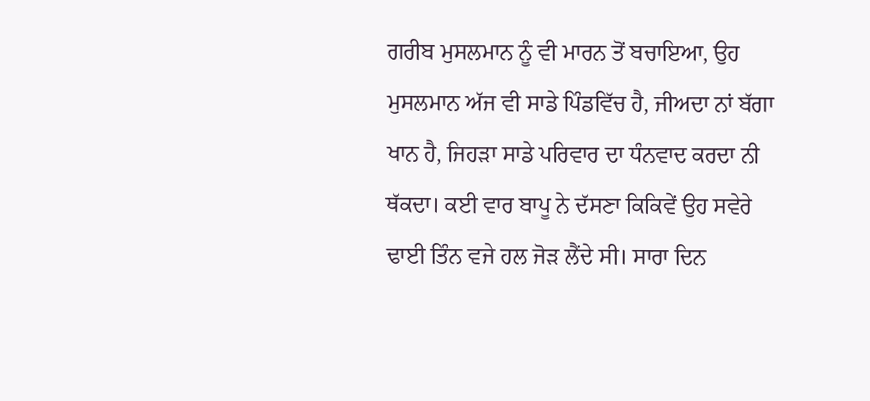ਗਰੀਬ ਮੁਸਲਮਾਨ ਨੂੰ ਵੀ ਮਾਰਨ ਤੋਂ ਬਚਾਇਆ, ਉਹ ਮੁਸਲਮਾਨ ਅੱਜ ਵੀ ਸਾਡੇ ਪਿੰਡਵਿੱਚ ਹੈ, ਜੀਅਦਾ ਨਾਂ ਬੱਗਾ ਖਾਨ ਹੈ, ਜਿਹੜਾ ਸਾਡੇ ਪਰਿਵਾਰ ਦਾ ਧੰਨਵਾਦ ਕਰਦਾ ਨੀ ਥੱਕਦਾ। ਕਈ ਵਾਰ ਬਾਪੂ ਨੇ ਦੱਸਣਾ ਕਿਕਿਵੇਂ ਉਹ ਸਵੇਰੇ ਢਾਈ ਤਿੰਨ ਵਜੇ ਹਲ ਜੋੜ ਲੈਂਦੇ ਸੀ। ਸਾਰਾ ਦਿਨ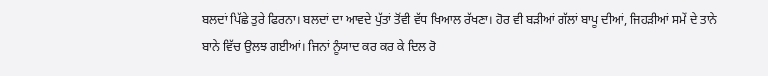ਬਲਦਾਂ ਪਿੱਛੇ ਤੁਰੇ ਫਿਰਨਾ। ਬਲਦਾਂ ਦਾ ਆਵਦੇ ਪੁੱਤਾਂ ਤੋਂਵੀ ਵੱਧ ਖਿਆਲ ਰੱਖਣਾ। ਹੋਰ ਵੀ ਬੜੀਆਂ ਗੱਲਾਂ ਬਾਪੂ ਦੀਆਂ, ਜਿਹੜੀਆਂ ਸਮੇਂ ਦੇ ਤਾਨੇ ਬਾਨੇ ਵਿੱਚ ਉਲਝ ਗਈਆਂ। ਜਿਨਾਂ ਨੂੰਯਾਦ ਕਰ ਕਰ ਕੇ ਦਿਲ ਰੋ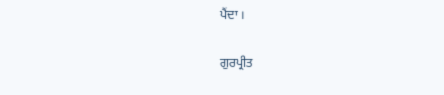ਪੈਂਦਾ ।

ਗੁਰਪ੍ਰੀਤ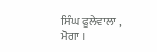ਸਿੰਘ ਫੂਲੇਵਾਲਾ , ਮੋਗਾ ।